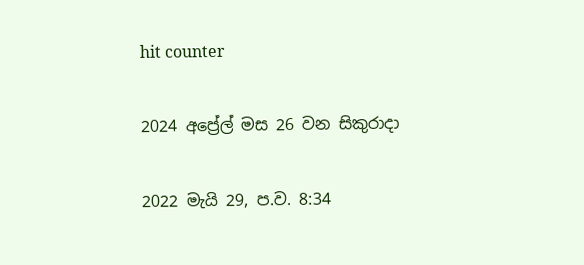hit counter

2024 අප්‍රේල් මස 26 වන සිකුරාදා

2022 මැයි 29, ප.ව. 8:34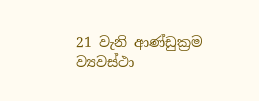21 වැනි ආණ්ඩුක්‍රම ව්‍යවස්ථා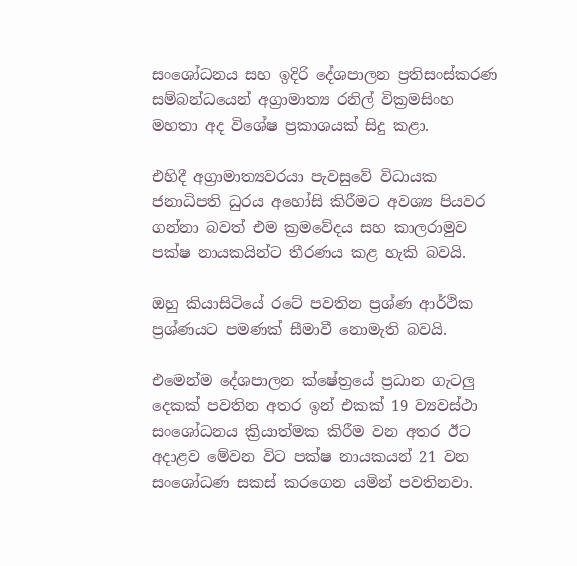සංශෝධනය සහ ඉදිරි දේශපාලන ප්‍රතිසංස්කරණ සම්බන්ධයෙන් අග්‍රාමාත්‍ය රනිල් වික්‍රමසිංහ මහතා අද විශේෂ ප්‍රකාශයක් සිදු කළා.

එහිදී අග්‍රාමාත්‍යවරයා පැවසුවේ විධායක ජනාධිපති ධුරය අහෝසි කිරීමට අවශ්‍ය පියවර ගන්නා බවත් එම ක්‍රමවේදය සහ කාලරාමුව පක්ෂ නායකයින්ට තීරණය කළ හැකි බවයි.

ඔහු කියාසිටියේ රටේ පවතින ප්‍රශ්ණ ආර්ථික ප්‍රශ්ණයට පමණක් සීමාවී නොමැති බවයි.

එමෙන්ම දේශපාලන ක්ෂේත්‍රයේ ප්‍රධාන ගැටලු දෙකක් පවතින අතර ඉන් එකක් 19 ව්‍යවස්ථා සංශෝධනය ක්‍රියාත්මක කිරීම වන අතර ඊට අදාළව මේවන විට පක්ෂ නායකයන් 21 වන සංශෝධණ සකස් කරගෙන යමින් පවතිනවා.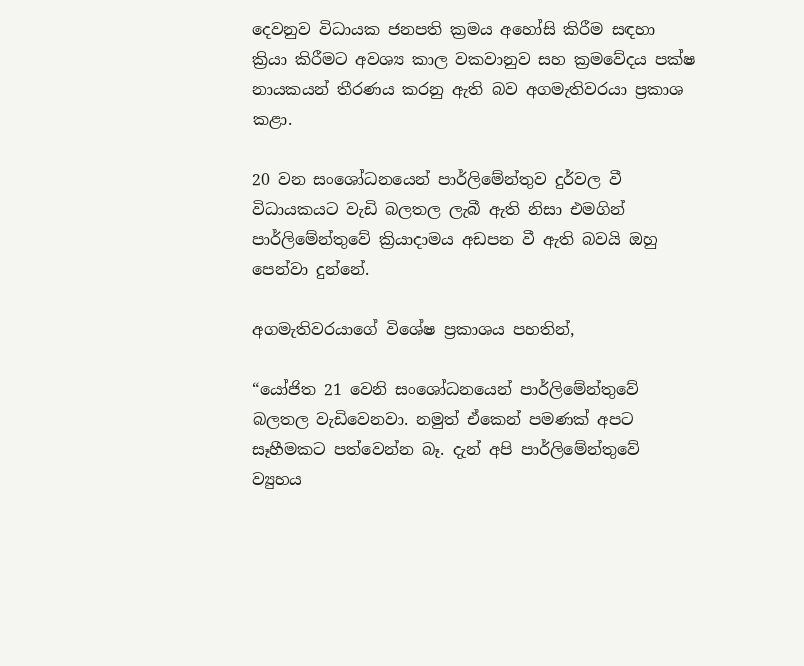දෙවනුව විධායක ජනපති ක්‍රමය අහෝසි කිරීම සඳහා ක්‍රියා කිරීමට අවශ්‍ය කාල වකවානුව සහ ක්‍රමවේදය පක්ෂ නායකයන් තීරණය කරනු ඇති බව අගමැතිවරයා ප්‍රකාශ කළා.

20 වන සංශෝධනයෙන් පාර්ලිමේන්තුව දුර්වල වී විධායකයට වැඩි බලතල ලැබී ඇති නිසා එමගින් පාර්ලිමේන්තුවේ ක්‍රියාදාමය අඩපන වී ඇති බවයි ඔහු පෙන්වා දුන්නේ.

අගමැතිවරයාගේ විශේෂ ප්‍රකාශය පහතින්,

“යෝජිත 21 වෙනි සංශෝධනයෙන් පාර්ලිමේන්තුවේ බලතල වැඩිවෙනවා. නමුත් ඒකෙන් පමණක් අපට සෑහීමකට පත්වෙන්න බෑ. දැන් අපි පාර්ලිමේන්තුවේ ව්‍යුහය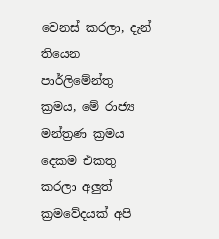වෙනස් කරලා, දැන් තියෙන පාර්ලිමේන්තු ක්‍රමය, මේ රාජ්‍ය මන්ත්‍රණ ක්‍රමය දෙකම එකතු කරලා අලුත් ක්‍රමවේදයක් අපි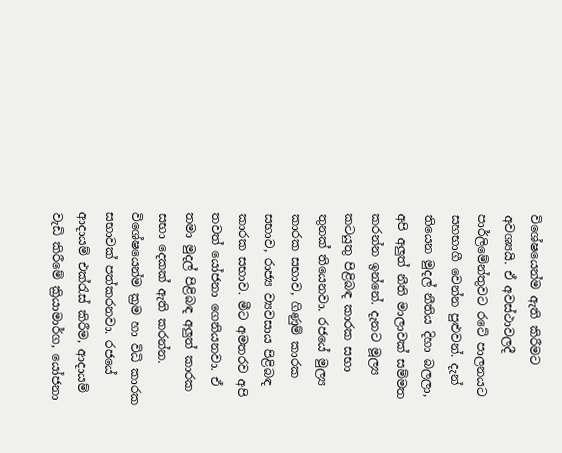විශේෂයෙන්ම ඇති කිරීමට අවශ්‍යයි. ඒ අවස්ථාවලදී පාර්ලිමේන්තුවට රටේ පාලනයට සහභාගී වෙන්න පුළුවන්. දැන් තියෙන මුදල් නීතිය දිහා බලලා, අපි අලුත් නීති මාලාවක් සම්මත කරන්න ඉන්නේ. දැනට මූල්‍ය කටයුතු පිළිබඳ කාරක සභා තුනක් තියෙනවා. රජයේ මුල්‍ය කාරක සභාව, ගිණුම් කාරක සභාව, රාජ්‍ය ව්‍යවසාය පිළිබඳ කාරක සභාව. මීට අමතරව අපි තවත් යෝජනා ගෙනියනවා. ඒ තමා මුදල් පිළිබඳ අලුත් කාරක සභා දෙකක් ඇති කරන්න. විශේෂයෙන්ම ක්‍රම හා විධි කාරක සභාවක් පත්කරනවා. රජයේ ආදායම් එක්රැස් කිරීම, ආදායම් වැඩි කිරීමේ ක්‍රියාමාර්ග, යෝජනා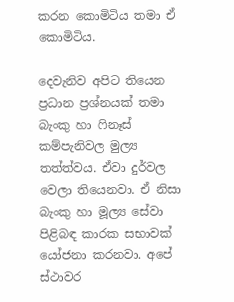කරන කොමිටිය තමා ඒ කොමිටිය.

දෙවැනිව අපිට තියෙන ප්‍රධාන ප්‍රශ්නයක් තමා බැංකු හා ෆිනෑස් කම්පැනිවල මුල්‍ය තත්ත්වය. ඒවා දුර්වල වෙලා තියෙනවා. ඒ නිසා බැංකු හා මූල්‍ය සේවා පිළිබඳ කාරක සභාවක් යෝජනා කරනවා. අපේ ස්ථාවර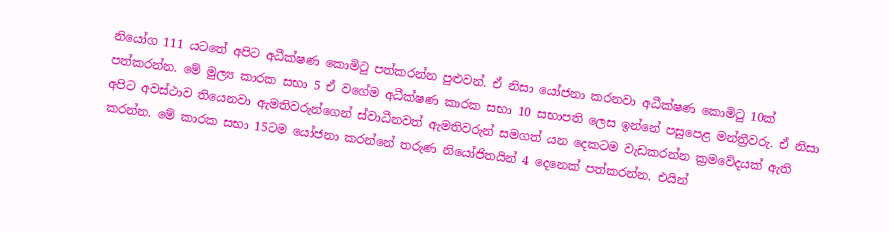නියෝග 111 යටතේ අපිට අධීක්ෂණ කොමිටු පත්කරන්න පුළුවන්. ඒ නිසා යෝජනා කරනවා අධීක්ෂණ කොමිටු 10ක් පත්කරන්න. මේ මුල්‍ය කාරක සභා 5 ඒ වගේම අධීක්ෂණ කාරක සභා 10 සභාපති ලෙස ඉන්නේ පසුපෙළ මන්ත්‍රීවරු. ඒ නිසා අපිට අවස්ථාව තියෙනවා ඇමතිවරුන්ගෙන් ස්වාධීනවත් ඇමතිවරුන් සමගත් යන දෙකටම වැඩකරන්න ක්‍රමවේදයක් ඇති කරන්න. මේ කාරක සභා 15ටම යෝජනා කරන්නේ තරුණ නියෝජිතයින් 4 දෙනෙක් පත්කරන්න. එයින්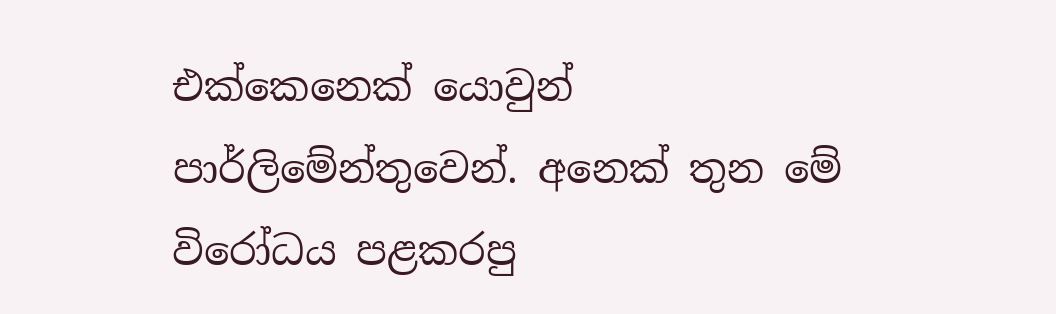එක්කෙනෙක් යොවුන් පාර්ලිමේන්තුවෙන්. අනෙක් තුන මේ විරෝධය පළකරපු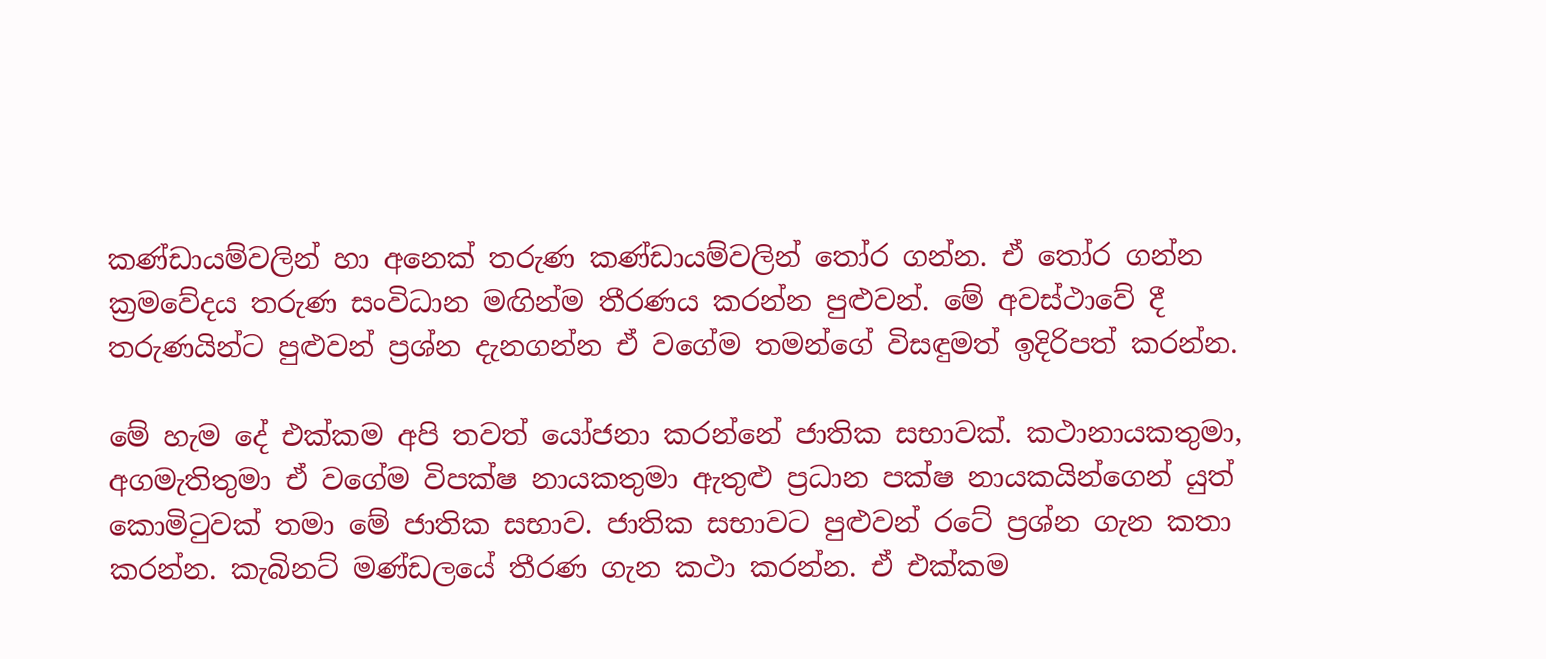කණ්ඩායම්වලින් හා අනෙක් තරුණ කණ්ඩායම්වලින් තෝර ගන්න. ඒ තෝර ගන්න ක්‍රමවේදය තරුණ සංවිධාන මඟින්ම තීරණය කරන්න පුළුවන්. මේ අවස්ථාවේ දී තරුණයින්ට පුළුවන් ප්‍රශ්න දැනගන්න ඒ වගේම තමන්ගේ විසඳුමත් ඉදිරිපත් කරන්න.

මේ හැම දේ එක්කම අපි තවත් යෝජනා කරන්නේ ජාතික සභාවක්. කථානායකතුමා, අගමැතිතුමා ඒ වගේම විපක්ෂ නායකතුමා ඇතුළු ප්‍රධාන පක්ෂ නායකයින්ගෙන් යුත් කොමිටුවක් තමා මේ ජාතික සභාව. ජාතික සභාවට පුළුවන් රටේ ප්‍රශ්න ගැන කතා කරන්න. කැබිනට් මණ්ඩලයේ තීරණ ගැන කථා කරන්න. ඒ එක්කම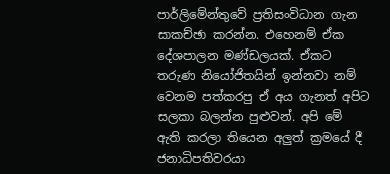පාර්ලිමේන්තුවේ ප්‍රතිසංවිධාන ගැන සාකච්ඡා කරන්න. එහෙනම් ඒක දේශපාලන මණ්ඩලයක්. ඒකට තරුණ නියෝජිතයින් ඉන්නවා නම් වෙනම පත්කරපු ඒ අය ගැනත් අපිට සලකා බලන්න පුළුවන්. අපි මේ ඇති කරලා තියෙන අලුත් ක්‍රමයේ දී ජනාධිපතිවරයා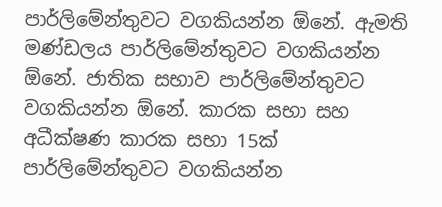පාර්ලිමේන්තුවට වගකියන්න ඕනේ. ඇමති මණ්ඩලය පාර්ලිමේන්තුවට වගකියන්න ඕනේ. ජාතික සභාව පාර්ලිමේන්තුවට වගකියන්න ඕනේ. කාරක සභා සහ අධීක්ෂණ කාරක සභා 15ක් පාර්ලිමේන්තුවට වගකියන්න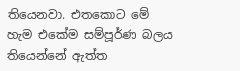තියෙනවා. එතකොට මේ හැම එකේම සම්පූර්ණ බලය තියෙන්නේ ඇත්ත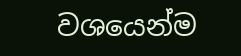වශයෙන්ම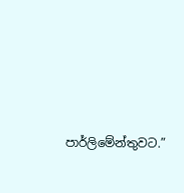පාර්ලිමේන්තුවට.”